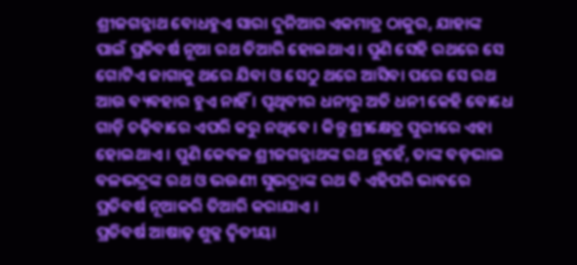ଶ୍ରୀଜଗନ୍ନାଥ ବୋଧହୁଏ ସାରା ଦୁନିଆର ଏକମାତ୍ର ଠାକୁର, ଯାହାଙ୍କ ପାଇଁ ପ୍ରତିବର୍ଷ ନୂଆ ରଥ ତିଆରି ହୋଇଥାଏ । ପୁଣି ସେହି ରଥରେ ସେ ଗୋଟିଏ ଜାଗାକୁ ଥରେ ଯିବା ଓ ସେଠୁ ଥରେ ଆସିବା ପରେ ସେ ରଥ ଆଉ ବ୍ୟବହାର ହୁଏ ନାହିଁ । ପୃଥିବୀର ଧନୀରୁ ଅତି ଧନୀ କେହି ବୋଧେ ଗାଡ଼ି ଚଢ଼ିବାରେ ଏପରି କରୁ ନଥିବେ । କିନ୍ତୁ ଶ୍ରୀକ୍ଷେତ୍ର ପୁରୀରେ ଏହା ହୋଇଥାଏ । ପୁଣି କେବଳ ଶ୍ରୀଜଗନ୍ନାଥଙ୍କ ରଥ ନୁହେଁ, ତାଙ୍କ ବଡ଼ଭାଇ ବଳଭଦ୍ରଙ୍କ ରଥ ଓ ଭଉଣୀ ସୁଭଦ୍ରାଙ୍କ ରଥ ବି ଏହିପରି ଭାବରେ ପ୍ରତିବର୍ଷ ନୂଆକରି ତିଆରି କରାଯାଏ ।
ପ୍ରତିବର୍ଷ ଆଷାଢ଼ ଶୁକ୍ଳ ଦ୍ୱିତୀୟା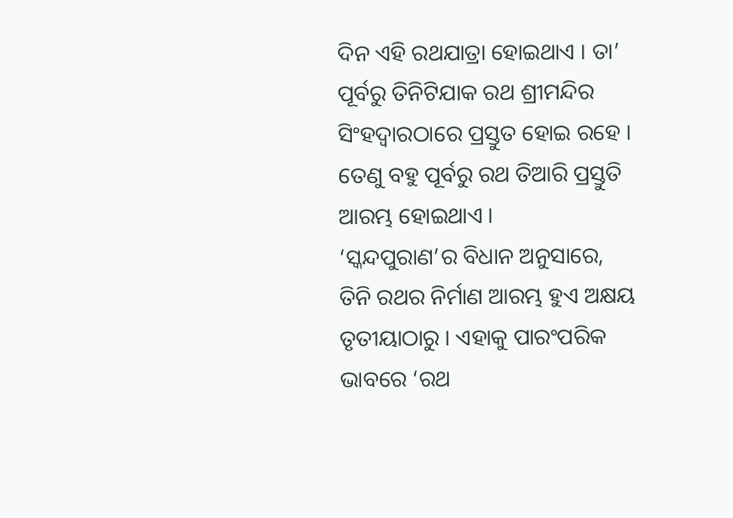ଦିନ ଏହି ରଥଯାତ୍ରା ହୋଇଥାଏ । ତା’ ପୂର୍ବରୁ ତିନିଟିଯାକ ରଥ ଶ୍ରୀମନ୍ଦିର ସିଂହଦ୍ୱାରଠାରେ ପ୍ରସ୍ତୁତ ହୋଇ ରହେ । ତେଣୁ ବହୁ ପୂର୍ବରୁ ରଥ ତିଆରି ପ୍ରସ୍ତୁତି ଆରମ୍ଭ ହୋଇଥାଏ ।
‘ସ୍କନ୍ଦପୁରାଣ’ର ବିଧାନ ଅନୁସାରେ, ତିନି ରଥର ନିର୍ମାଣ ଆରମ୍ଭ ହୁଏ ଅକ୍ଷୟ ତୃତୀୟାଠାରୁ । ଏହାକୁ ପାରଂପରିକ ଭାବରେ ‘ରଥ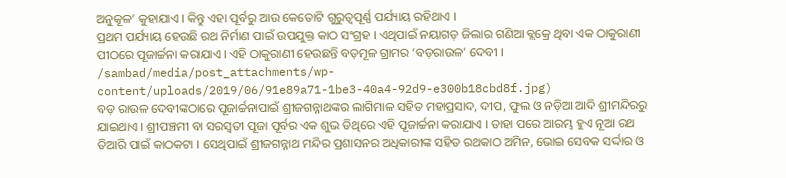ଅନୁକୂଳ’ କୁହାଯାଏ । କିନ୍ତୁ ଏହା ପୂର୍ବରୁ ଆଉ କେତୋଟି ଗୁରୁତ୍ୱପୂର୍ଣ୍ଣ ପର୍ଯ୍ୟାୟ ରହିଥାଏ ।
ପ୍ରଥମ ପର୍ଯ୍ୟାୟ ହେଉଛି ରଥ ନିର୍ମାଣ ପାଇଁ ଉପଯୁକ୍ତ କାଠ ସଂଗ୍ରହ । ଏଥିପାଇଁ ନୟାଗଡ଼ ଜିଲାର ଗଣିଆ ବ୍ଲକ୍ରେ ଥିବା ଏକ ଠାକୁରାଣୀ ପୀଠରେ ପୂଜାର୍ଚ୍ଚନା କରାଯାଏ । ଏହି ଠାକୁରାଣୀ ହେଉଛନ୍ତି ବଡ଼ମୂଳ ଗ୍ରାମର ‘ବଡ଼ରାଉଳ’ ଦେବୀ ।
/sambad/media/post_attachments/wp-content/uploads/2019/06/91e89a71-1be3-40a4-92d9-e300b18cbd8f.jpg)
ବଡ଼ ରାଉଳ ଦେବୀଙ୍କଠାରେ ପୂଜାର୍ଚ୍ଚନାପାଇଁ ଶ୍ରୀଜଗନ୍ନାଥଙ୍କର ଲାଗିମାଳ ସହିତ ମହାପ୍ରସାଦ, ଦୀପ, ଫୁଲ ଓ ନଡ଼ିଆ ଆଦି ଶ୍ରୀମନ୍ଦିରରୁ ଯାଇଥାଏ । ଶ୍ରୀପଞ୍ଚମୀ ବା ସରସ୍ୱତୀ ପୂଜା ପୂର୍ବର ଏକ ଶୁଭ ତିଥିରେ ଏହି ପୂଜାର୍ଚ୍ଚନା କରାଯାଏ । ତାହା ପରେ ଆରମ୍ଭ ହୁଏ ନୂଆ ରଥ ତିଆରି ପାଇଁ କାଠକଟା । ସେଥିପାଇଁ ଶ୍ରୀଜଗନ୍ନାଥ ମନ୍ଦିର ପ୍ରଶାସନର ଅଧିକାରୀଙ୍କ ସହିତ ରଥକାଠ ଅମିନ, ଭୋଇ ସେବକ ସର୍ଦ୍ଦାର ଓ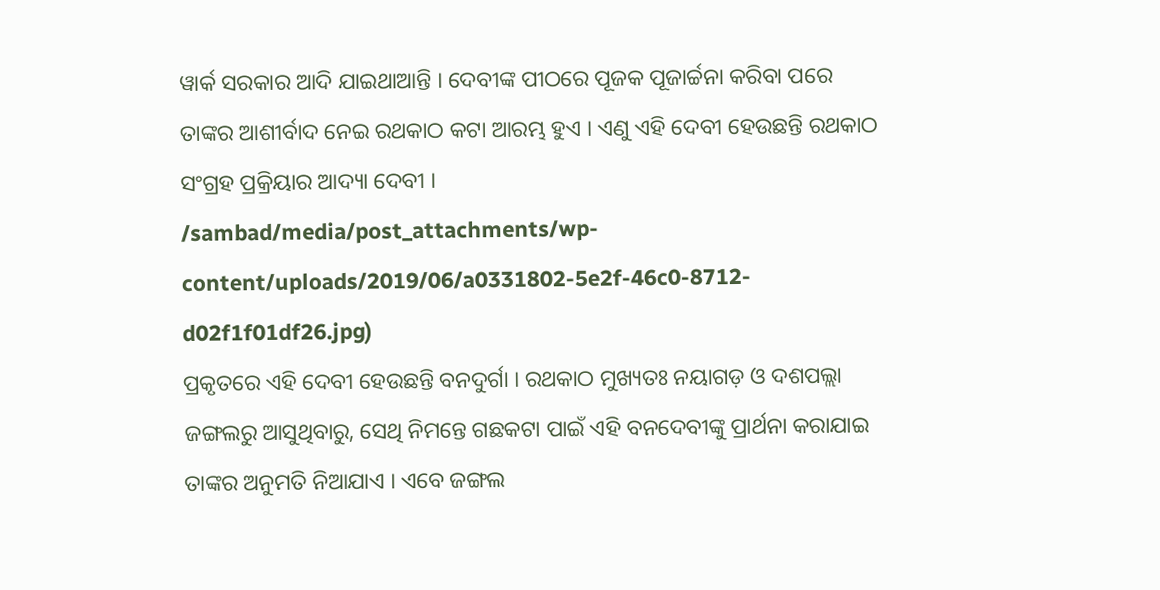ୱାର୍କ ସରକାର ଆଦି ଯାଇଥାଆନ୍ତି । ଦେବୀଙ୍କ ପୀଠରେ ପୂଜକ ପୂଜାର୍ଚ୍ଚନା କରିବା ପରେ ତାଙ୍କର ଆଶୀର୍ବାଦ ନେଇ ରଥକାଠ କଟା ଆରମ୍ଭ ହୁଏ । ଏଣୁ ଏହି ଦେବୀ ହେଉଛନ୍ତି ରଥକାଠ ସଂଗ୍ରହ ପ୍ରକ୍ରିୟାର ଆଦ୍ୟା ଦେବୀ ।
/sambad/media/post_attachments/wp-content/uploads/2019/06/a0331802-5e2f-46c0-8712-d02f1f01df26.jpg)
ପ୍ରକୃତରେ ଏହି ଦେବୀ ହେଉଛନ୍ତି ବନଦୁର୍ଗା । ରଥକାଠ ମୁଖ୍ୟତଃ ନୟାଗଡ଼ ଓ ଦଶପଲ୍ଲା ଜଙ୍ଗଲରୁ ଆସୁଥିବାରୁ, ସେଥି ନିମନ୍ତେ ଗଛକଟା ପାଇଁ ଏହି ବନଦେବୀଙ୍କୁ ପ୍ରାର୍ଥନା କରାଯାଇ ତାଙ୍କର ଅନୁମତି ନିଆଯାଏ । ଏବେ ଜଙ୍ଗଲ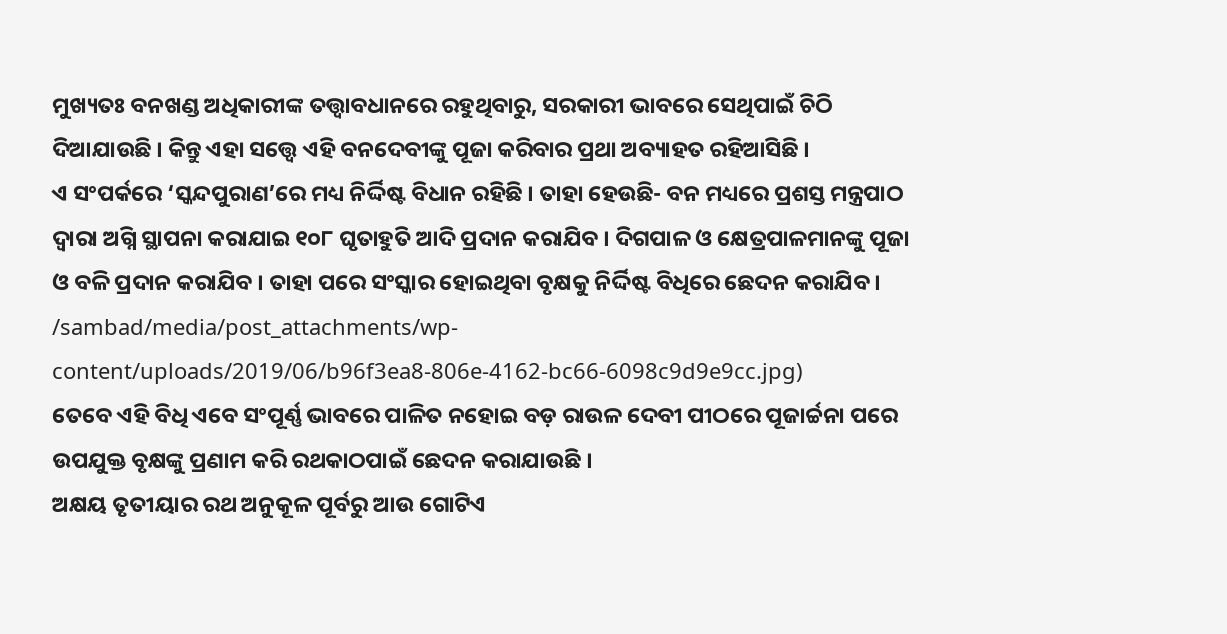ମୁଖ୍ୟତଃ ବନଖଣ୍ଡ ଅଧିକାରୀଙ୍କ ତତ୍ତ୍ୱାବଧାନରେ ରହୁଥିବାରୁ, ସରକାରୀ ଭାବରେ ସେଥିପାଇଁ ଚିଠି ଦିଆଯାଉଛି । କିନ୍ତୁ ଏହା ସତ୍ତ୍ୱେ ଏହି ବନଦେବୀଙ୍କୁ ପୂଜା କରିବାର ପ୍ରଥା ଅବ୍ୟାହତ ରହିଆସିଛି ।
ଏ ସଂପର୍କରେ ‘ସ୍କନ୍ଦପୁରାଣ’ରେ ମଧ୍ୟ ନିର୍ଦ୍ଦିଷ୍ଟ ବିଧାନ ରହିଛି । ତାହା ହେଉଛି- ବନ ମଧ୍ୟରେ ପ୍ରଶସ୍ତ ମନ୍ତ୍ରପାଠ ଦ୍ୱାରା ଅଗ୍ନି ସ୍ଥାପନା କରାଯାଇ ୧୦୮ ଘୃତାହୁତି ଆଦି ପ୍ରଦାନ କରାଯିବ । ଦିଗପାଳ ଓ କ୍ଷେତ୍ରପାଳମାନଙ୍କୁ ପୂଜା ଓ ବଳି ପ୍ରଦାନ କରାଯିବ । ତାହା ପରେ ସଂସ୍କାର ହୋଇଥିବା ବୃକ୍ଷକୁ ନିର୍ଦ୍ଦିଷ୍ଟ ବିଧିରେ ଛେଦନ କରାଯିବ ।
/sambad/media/post_attachments/wp-content/uploads/2019/06/b96f3ea8-806e-4162-bc66-6098c9d9e9cc.jpg)
ତେବେ ଏହି ବିଧି ଏବେ ସଂପୂର୍ଣ୍ଣ ଭାବରେ ପାଳିତ ନହୋଇ ବଡ଼ ରାଉଳ ଦେବୀ ପୀଠରେ ପୂଜାର୍ଚ୍ଚନା ପରେ ଉପଯୁକ୍ତ ବୃକ୍ଷଙ୍କୁ ପ୍ରଣାମ କରି ରଥକାଠପାଇଁ ଛେଦନ କରାଯାଉଛି ।
ଅକ୍ଷୟ ତୃତୀୟାର ରଥ ଅନୁକୂଳ ପୂର୍ବରୁ ଆଉ ଗୋଟିଏ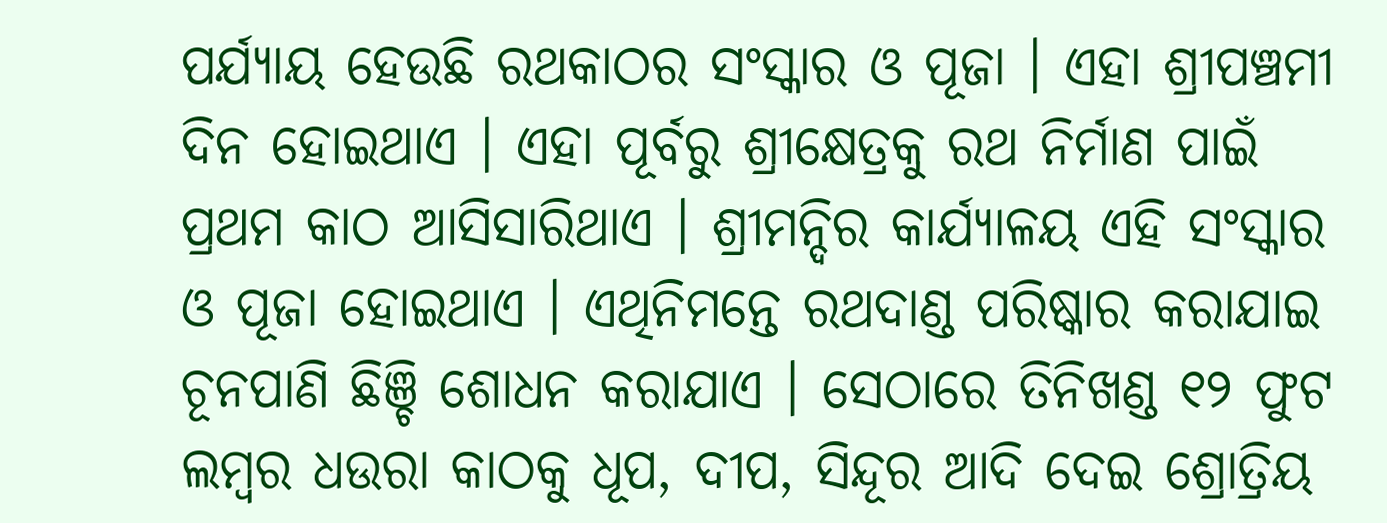ପର୍ଯ୍ୟାୟ ହେଉଛି ରଥକାଠର ସଂସ୍କାର ଓ ପୂଜା । ଏହା ଶ୍ରୀପଞ୍ଚମୀ ଦିନ ହୋଇଥାଏ । ଏହା ପୂର୍ବରୁ ଶ୍ରୀକ୍ଷେତ୍ରକୁ ରଥ ନିର୍ମାଣ ପାଇଁ ପ୍ରଥମ କାଠ ଆସିସାରିଥାଏ । ଶ୍ରୀମନ୍ଦିର କାର୍ଯ୍ୟାଳୟ ଏହି ସଂସ୍କାର ଓ ପୂଜା ହୋଇଥାଏ । ଏଥିନିମନ୍ତେ ରଥଦାଣ୍ଡ ପରିଷ୍କାର କରାଯାଇ ଚୂନପାଣି ଛିଞ୍ଚି ଶୋଧନ କରାଯାଏ । ସେଠାରେ ତିନିଖଣ୍ଡ ୧୨ ଫୁଟ ଲମ୍ବର ଧଉରା କାଠକୁ ଧୂପ, ଦୀପ, ସିନ୍ଦୂର ଆଦି ଦେଇ ଶ୍ରୋତ୍ରିୟ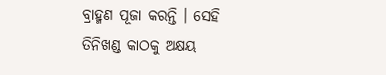ବ୍ରାହ୍ମଣ ପୂଜା କରନ୍ତି । ସେହି ତିନିଖଣ୍ଡ କାଠକୁ ଅକ୍ଷୟ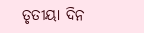ତୃତୀୟା ଦିନ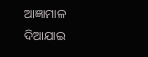ଆଜ୍ଞାମାଳ ଦିଆଯାଇ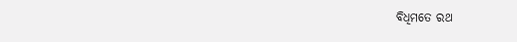ବିଧିମତେ ରଥ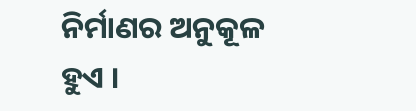ନିର୍ମାଣର ଅନୁକୂଳ ହୁଏ ।